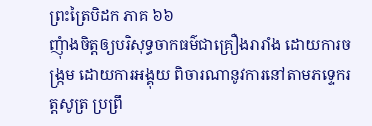ព្រះត្រៃបិដក ភាគ ៦៦
ញុំាងចិត្តឲ្យបរិសុទ្ធចាកធម៌ជាគ្រឿងរារាំង ដោយការចង្រ្កម ដោយការអង្គុយ ពិចារណានូវការនៅតាមភទ្ទេករត្តសូត្រ ប្រព្រឹ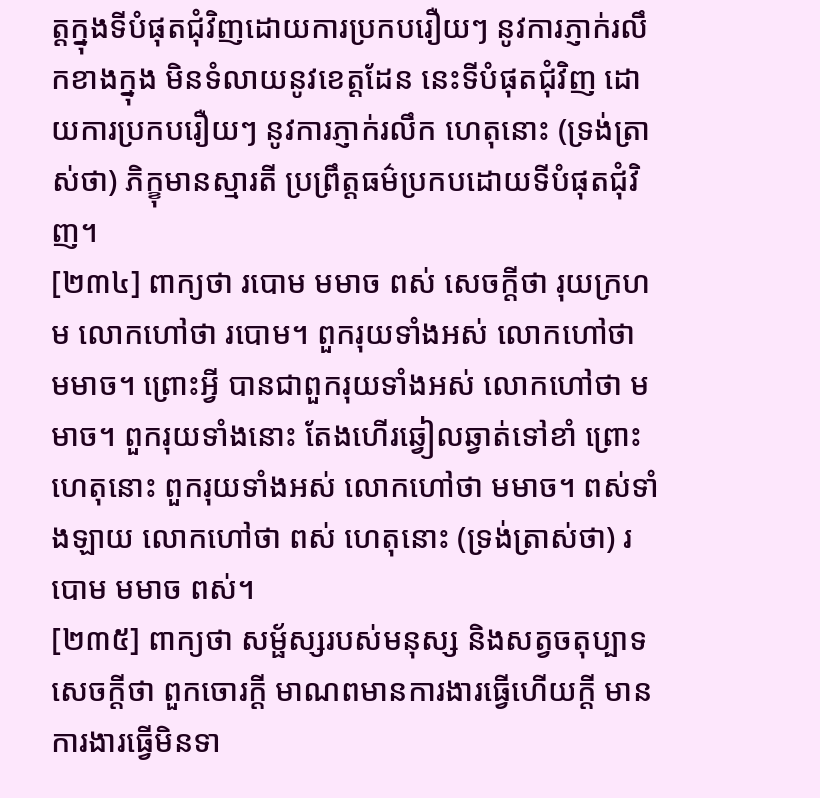ត្តក្នុងទីបំផុតជុំវិញដោយការប្រកបរឿយៗ នូវការភ្ញាក់រលឹកខាងក្នុង មិនទំលាយនូវខេត្តដែន នេះទីបំផុតជុំវិញ ដោយការប្រកបរឿយៗ នូវការភ្ញាក់រលឹក ហេតុនោះ (ទ្រង់ត្រាស់ថា) ភិក្ខុមានស្មារតី ប្រព្រឹត្តធម៌ប្រកបដោយទីបំផុតជុំវិញ។
[២៣៤] ពាក្យថា របោម មមាច ពស់ សេចក្តីថា រុយក្រហម លោកហៅថា របោម។ ពួករុយទាំងអស់ លោកហៅថា មមាច។ ព្រោះអ្វី បានជាពួករុយទាំងអស់ លោកហៅថា មមាច។ ពួករុយទាំងនោះ តែងហើរឆ្វៀលឆ្វាត់ទៅខាំ ព្រោះហេតុនោះ ពួករុយទាំងអស់ លោកហៅថា មមាច។ ពស់ទាំងឡាយ លោកហៅថា ពស់ ហេតុនោះ (ទ្រង់ត្រាស់ថា) របោម មមាច ពស់។
[២៣៥] ពាក្យថា សម្ផ័ស្សរបស់មនុស្ស និងសត្វចតុប្បាទ សេចក្តីថា ពួកចោរក្តី មាណពមានការងារធ្វើហើយក្តី មានការងារធ្វើមិនទា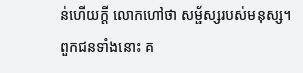ន់ហើយក្តី លោកហៅថា សម្ផ័ស្សរបស់មនុស្ស។ ពួកជនទាំងនោះ គ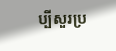ប្បីសួរប្រ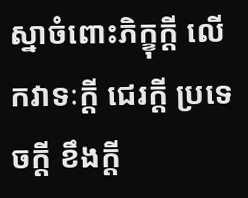ស្នាចំពោះភិក្ខុក្តី លើកវាទៈក្តី ជេរក្តី ប្រទេចក្តី ខឹងក្តី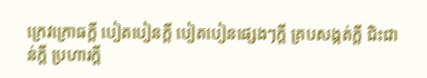ក្រេវក្រោធក្តី បៀតបៀនក្តី បៀតបៀនផ្សេងៗក្តី គ្របសង្កត់ក្តី ជិះជាន់ក្តី ប្រហារក្តី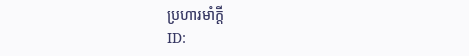ប្រហារមាំក្តី
ID: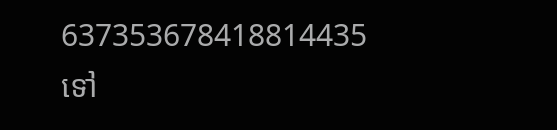637353678418814435
ទៅ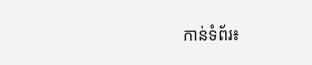កាន់ទំព័រ៖